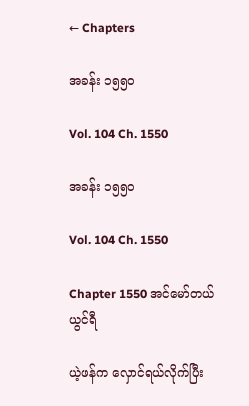← Chapters

အခန်း ၁၅၅၀

Vol. 104 Ch. 1550

အခန်း ၁၅၅၀

Vol. 104 Ch. 1550

Chapter 1550 အင်မော်တယ် ယွင်ရီ

ယဲ့ဖန်က လှောင်ရယ်လိုက်ပြီး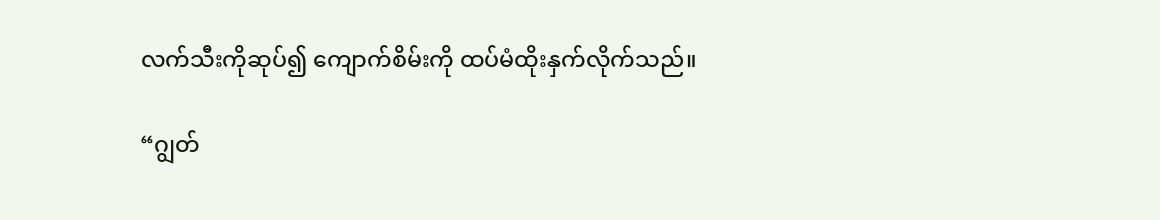လက်သီးကိုဆုပ်၍ ကျောက်စိမ်းကို ထပ်မံထိုးနှက်လိုက်သည်။

“ဂျွတ်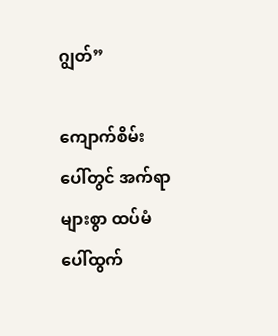ဂျွတ်”

ကျောက်စိမ်းပေါ်တွင် အက်ရာများစွာ ထပ်မံပေါ်ထွက်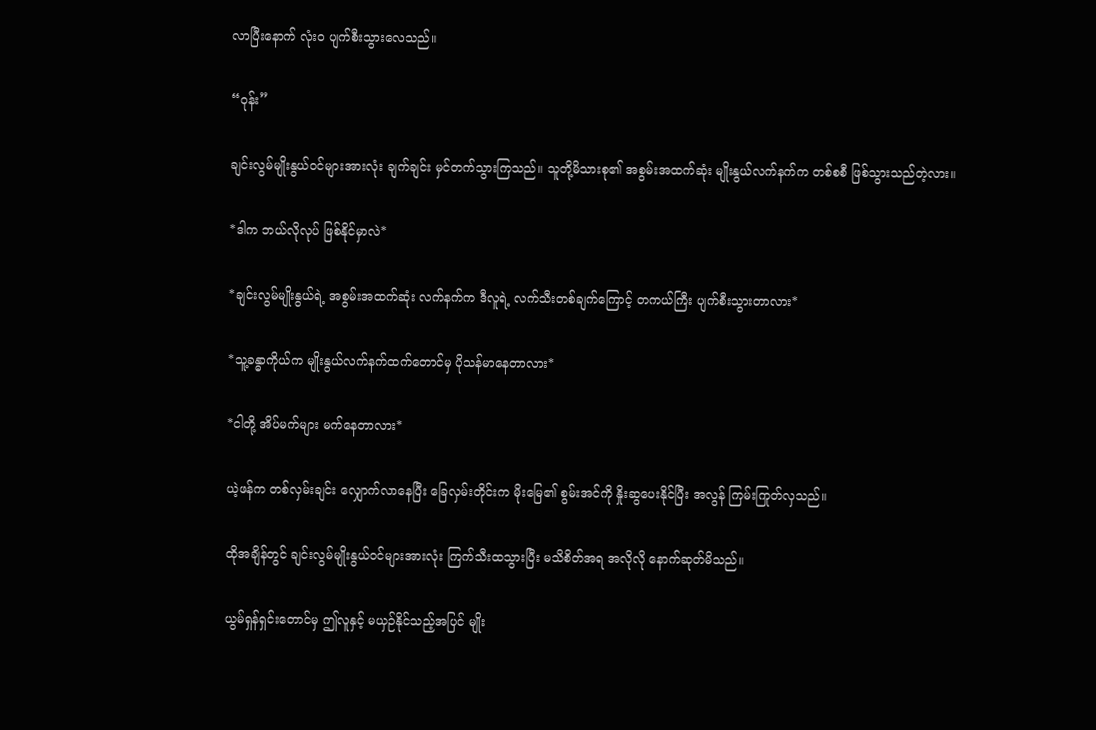လာပြီးနောက် လုံးဝ ပျက်စီးသွားလေသည်။

“ဝုန်း”

ချင်းလွမ်မျိုးနွယ်ဝင်များအားလုံး ချက်ချင်း မှင်တက်သွားကြသည်။ သူတို့မိသားစု၏ အစွမ်းအထက်ဆုံး မျိုးနွယ်လက်နက်က တစ်စစီ ဖြစ်သွားသည်တဲ့လား။

*ဒါက ဘယ်လိုလုပ် ဖြစ်နိုင်မှာလဲ*

*ချင်းလွမ်မျိုးနွယ်ရဲ့ အစွမ်းအထက်ဆုံး လက်နက်က ဒီလူရဲ့ လက်သီးတစ်ချက်ကြောင့် တကယ်ကြီး ပျက်စီးသွားတာလား*

*သူ့ခန္ဓာကိုယ်က မျိုးနွယ်လက်နက်ထက်တောင်မှ ပိုသန်မာနေတာလား*

*ငါတို့ အိပ်မက်များ မက်နေတာလား*

ယဲ့ဖန်က တစ်လှမ်းချင်း လျှောက်လာနေပြီး ခြေလှမ်းတိုင်းက မိုးမြေ၏ စွမ်းအင်ကို နှိုးဆွပေးနိုင်ပြီး အလွန် ကြမ်းကြုတ်လှသည်။

ထိုအချိန်တွင် ချင်းလွမ်မျိုးနွယ်ဝင်များအားလုံး ကြက်သီးထသွားပြီး မသိစိတ်အရ အလိုလို နောက်ဆုတ်မိသည်။

ယွမ်ရှန်ရှင်းတောင်မှ ဤလူနှင့် မယှဉ်နိုင်သည့်အပြင် မျိုး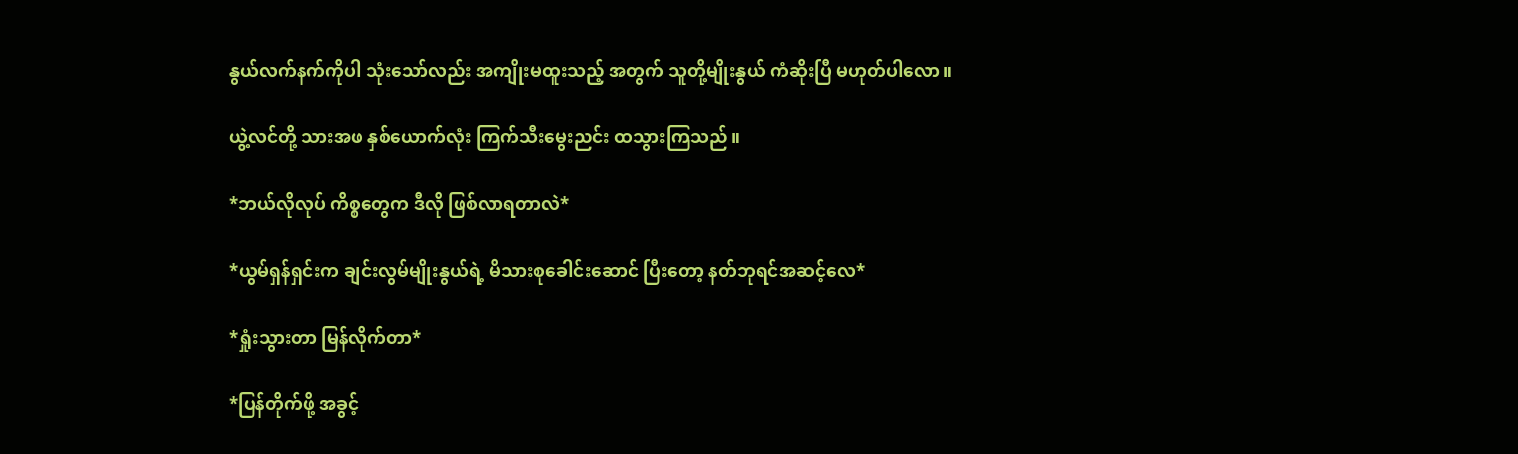နွယ်လက်နက်ကိုပါ သုံးသော်လည်း အကျိုးမထူးသည့် အတွက် သူတို့မျိုးနွယ် ကံဆိုးပြီ မဟုတ်ပါလော။

ယွဲ့လင်တို့ သားအဖ နှစ်ယောက်လုံး ကြက်သီးမွေးညင်း ထသွားကြသည်။

*ဘယ်လိုလုပ် ကိစ္စတွေက ဒီလို ဖြစ်လာရတာလဲ*

*ယွမ်ရှန်ရှင်းက ချင်းလွမ်မျိုးနွယ်ရဲ့ မိသားစုခေါင်းဆောင် ပြီးတော့ နတ်ဘုရင်အဆင့်လေ*

*ရှုံးသွားတာ မြန်လိုက်တာ*

*ပြန်တိုက်ဖို့ အခွင့်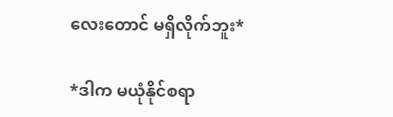လေးတောင် မရှိလိုက်ဘူး*

*ဒါက မယုံနိုင်စရာ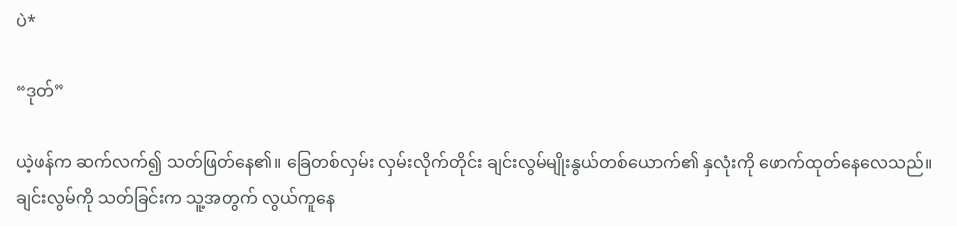ပဲ*

“ဒုတ်”

ယဲ့ဖန်က ဆက်လက်၍ သတ်ဖြတ်နေ၏။ ခြေတစ်လှမ်း လှမ်းလိုက်တိုင်း ချင်းလွမ်မျိုးနွယ်တစ်ယောက်၏ နှလုံးကို ဖောက်ထုတ်နေလေသည်။ ချင်းလွမ်ကို သတ်ခြင်းက သူ့အတွက် လွယ်ကူနေ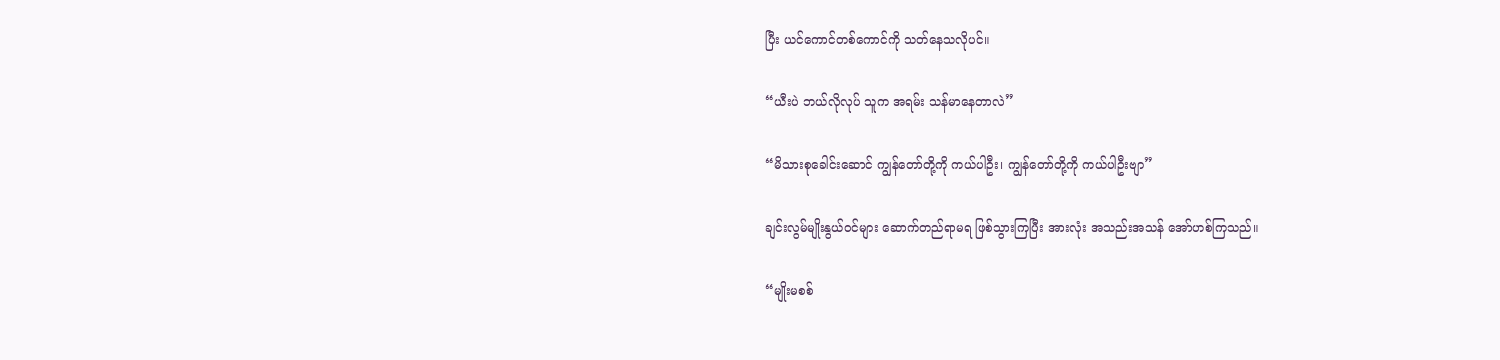ပြီး ယင်ကောင်တစ်ကောင်ကို သတ်နေသလိုပင်။

“ယီးပဲ ဘယ်လိုလုပ် သူက အရမ်း သန်မာနေတာလဲ”

“မိသားစုခေါင်းဆောင် ကျွန်တော်တို့ကို ကယ်ပါဦး၊ ကျွန်တော်တို့ကို ကယ်ပါဦးဗျာ”

ချင်းလွမ်မျိုးနွယ်ဝင်များ ဆောက်တည်ရာမရ ဖြစ်သွားကြပြီး အားလုံး အသည်းအသန် အော်ဟစ်ကြသည်။

“မျိုးမစစ်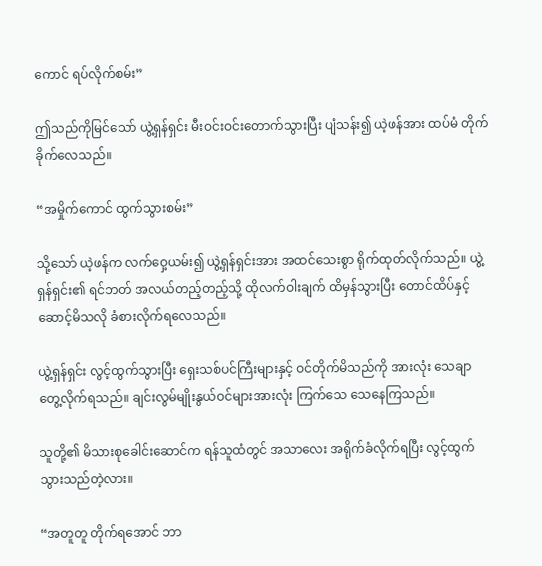ကောင် ရပ်လိုက်စမ်း”

ဤသည်ကိုမြင်သော် ယွဲ့ရှန်ရှင်း မီးဝင်းဝင်းတောက်သွားပြီး ပျံသန်း၍ ယဲ့ဖန်အား ထပ်မံ တိုက်ခိုက်လေသည်။

“အမှိုက်ကောင် ထွက်သွားစမ်း”

သို့သော် ယဲ့ဖန်က လက်ဝှေ့ယမ်း၍ ယွဲ့ရှန်ရှင်းအား အထင်သေးစွာ ရိုက်ထုတ်လိုက်သည်။ ယွဲ့ရှန်ရှင်း၏ ရင်ဘတ် အလယ်တည့်တည့်သို့ ထိုလက်ဝါးချက် ထိမှန်သွားပြီး တောင်ထိပ်နှင့် ဆောင့်မိသလို ခံစားလိုက်ရလေသည်။

ယွဲ့ရှန်ရှင်း လွင့်ထွက်သွားပြီး ရှေးသစ်ပင်ကြီးများနှင့် ဝင်တိုက်မိသည်ကို အားလုံး သေချာ တွေ့လိုက်ရသည်။ ချင်းလွမ်မျိုးနွယ်ဝင်များအားလုံး ကြက်သေ သေနေကြသည်။

သူတို့၏ မိသားစုခေါင်းဆောင်က ရန်သူထံတွင် အသာလေး အရိုက်ခံလိုက်ရပြီး လွင့်ထွက်သွားသည်တဲ့လား။

“အတူတူ တိုက်ရအောင် ဘာ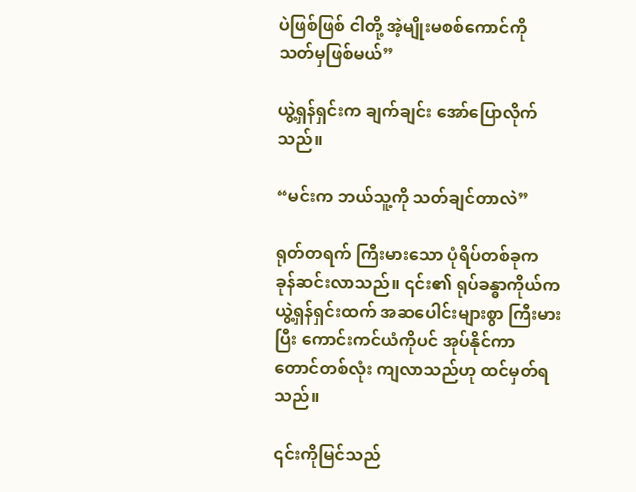ပဲဖြစ်ဖြစ် ငါတို့ အဲ့မျိုးမစစ်ကောင်ကို သတ်မှဖြစ်မယ်”

ယွဲ့ရှန်ရှင်းက ချက်ချင်း အော်ပြောလိုက်သည်။

“မင်းက ဘယ်သူ့ကို သတ်ချင်တာလဲ”

ရုတ်တရက် ကြီးမားသော ပုံရိပ်တစ်ခုက ခုန်ဆင်းလာသည်။ ၎င်း၏ ရုပ်ခန္ဓာကိုယ်က ယွဲ့ရှန်ရှင်းထက် အဆပေါင်းများစွာ ကြီးမားပြီး ကောင်းကင်ယံကိုပင် အုပ်နိုင်ကာ တောင်တစ်လုံး ကျလာသည်ဟု ထင်မှတ်ရသည်။

၎င်းကိုမြင်သည်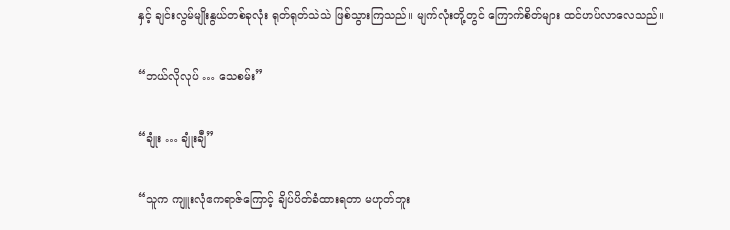နှင့် ချင်းလွမ်မျိုးနွယ်တစ်ခုလုံး ရုတ်ရုတ်သဲသဲ ဖြစ်သွားကြသည်။ မျက်လုံးတို့တွင် ကြောက်စိတ်များ ထင်ဟပ်လာလေသည်။

“ဘယ်လိုလုပ် … သေစမ်း”

“ချုံး … ချုံးချီ”

“သူက ကျူးလုံဧကရာဇ်ကြောင့် ချိပ်ပိတ်ခံထားရတာ မဟုတ်ဘူး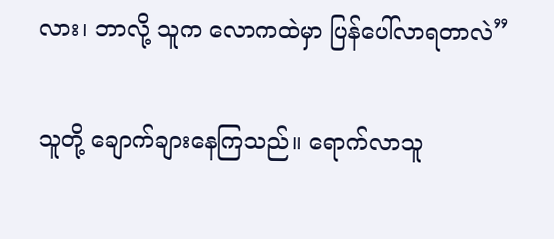လား၊ ဘာလို့ သူက လောကထဲမှာ ပြန်ပေါ်လာရတာလဲ”

သူတို့ ချောက်ချားနေကြသည်။ ရောက်လာသူ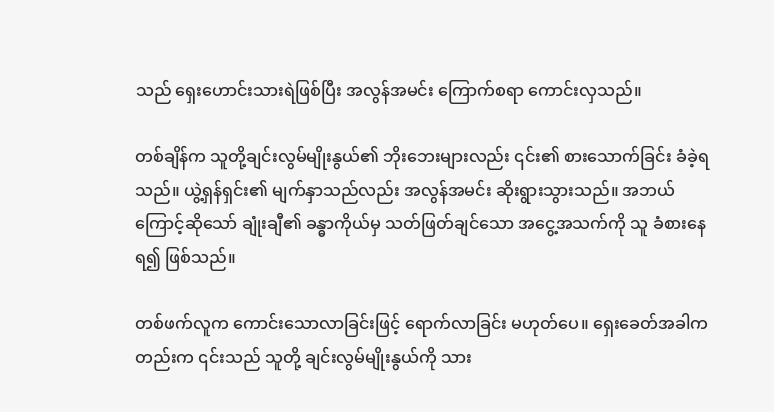သည် ရှေးဟောင်းသားရဲဖြစ်ပြီး အလွန်အမင်း ကြောက်စရာ ကောင်းလှသည်။

တစ်ချိန်က သူတို့ချင်းလွမ်မျိုးနွယ်၏ ဘိုးဘေးများလည်း ၎င်း၏ စားသောက်ခြင်း ခံခဲ့ရသည်။ ယွဲ့ရှန်ရှင်း၏ မျက်နှာသည်လည်း အလွန်အမင်း ဆိုးရွားသွားသည်။ အဘယ်ကြောင့်ဆိုသော် ချုံးချီ၏ ခန္ဓာကိုယ်မှ သတ်ဖြတ်ချင်သော အငွေ့အသက်ကို သူ ခံစားနေရ၍ ဖြစ်သည်။

တစ်ဖက်လူက ကောင်းသောလာခြင်းဖြင့် ရောက်လာခြင်း မဟုတ်ပေ။ ရှေးခေတ်အခါကတည်းက ၎င်းသည် သူတို့ ချင်းလွမ်မျိုးနွယ်ကို သား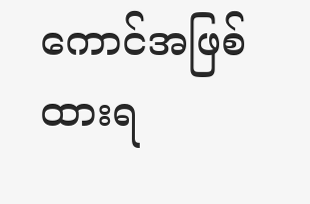ကောင်အဖြစ် ထားရ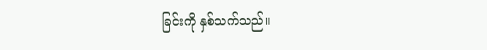ခြင်းကို နှစ်သက်သည်။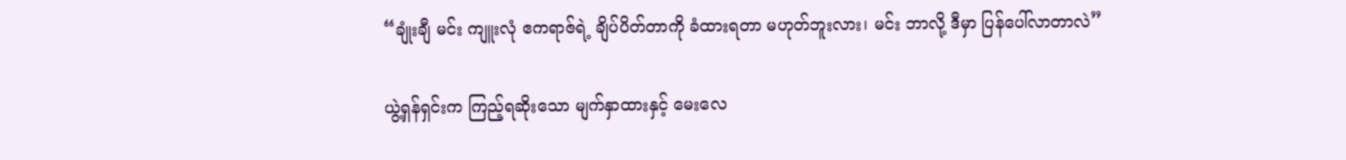“ချုံးချီ မင်း ကျူးလုံ ဧကရာဇ်ရဲ့ ချိပ်ပိတ်တာကို ခံထားရတာ မဟုတ်ဘူးလား၊ မင်း ဘာလို့ ဒီမှာ ပြန်ပေါ်လာတာလဲ”

ယွဲ့ရှန်ရှင်းက ကြည့်ရဆိုးသော မျက်နှာထားနှင့်‌ မေးလေ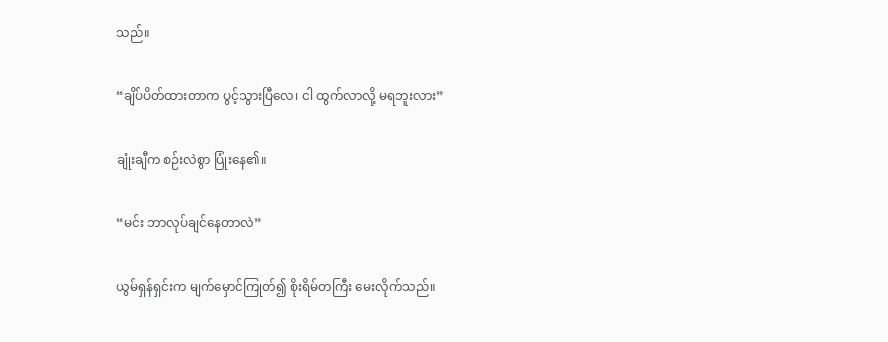သည်။

“ချိပ်ပိတ်ထားတာက ပွင့်သွားပြီလေ၊ ငါ ထွက်လာလို့ မရဘူးလား”

ချုံးချီက စဉ်းလဲစွာ ပြုံးနေ၏။

“မင်း ဘာလုပ်ချင်နေတာလဲ”

ယွမ်ရှန်ရှင်းက မျက်မှောင်ကြုတ်၍ စိုးရိမ်တကြီး မေးလိုက်သည်။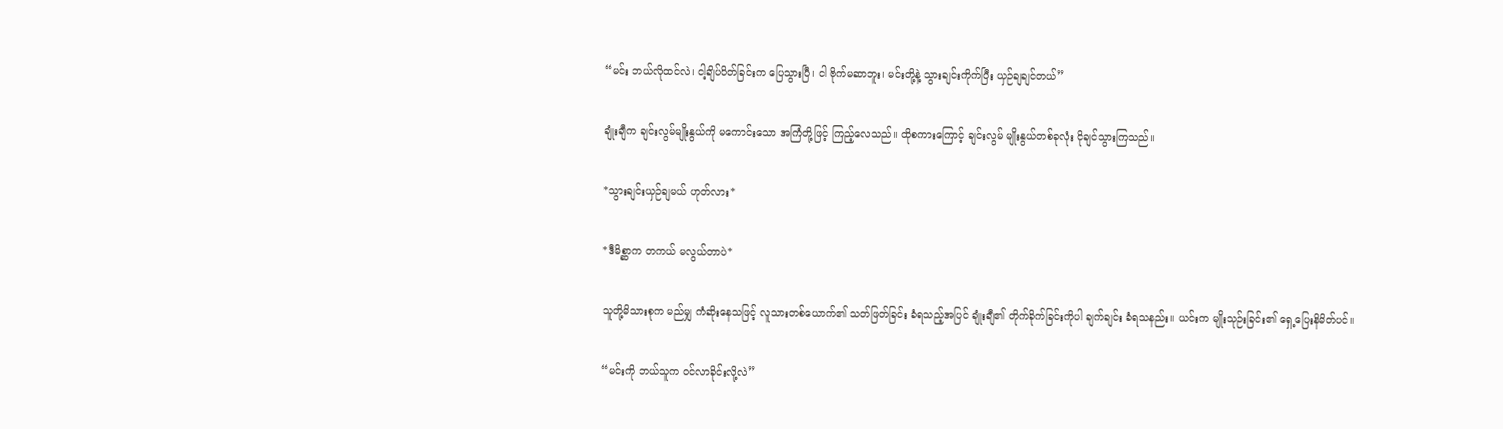“မင်း ဘယ်လိုထင်လဲ၊ ငါ့ချိပ်ပိတ်ခြင်းက ပြေသွားပြီ၊ ငါ ဗိုက်မဆာဘူး၊ မင်းတို့နဲ့ သွားချင်းကိုက်ပြီး ယှဉ်ချချင်တယ်”

ချုံးချီက ချင်းလွမ်မျိုးနွယ်ကို မကောင်းသော အကြံတို့ဖြင့် ကြည့်လေသည်။ ထိုစကားကြောင့် ချင်းလွမ် မျိုးနွယ်တစ်ခုလုံး ငိုချင်သွားကြသည်။

*သွားချင်းယှဉ်ချမယ် ဟုတ်လား*

*ဒီမိစ္ဆာက တကယ် မလွယ်တာပဲ*

သူတို့မိသားစုက မည်မျှ ကံဆိုးနေသဖြင့် လူသားတစ်ယောက်၏ သတ်ဖြတ်ခြင်း ခံရသည့်အပြင် ချုံးချီ၏ တိုက်ခိုက်ခြင်းကိုပါ ချက်ချင်း ခံရသနည်း။ ယင်းက မျိုးသုဉ်းခြင်း၏ ရှေ့ပြေးနိမိတ်ပင်။

“မင်းကို ဘယ်သူက ဝင်လာခိုင်းလို့လဲ”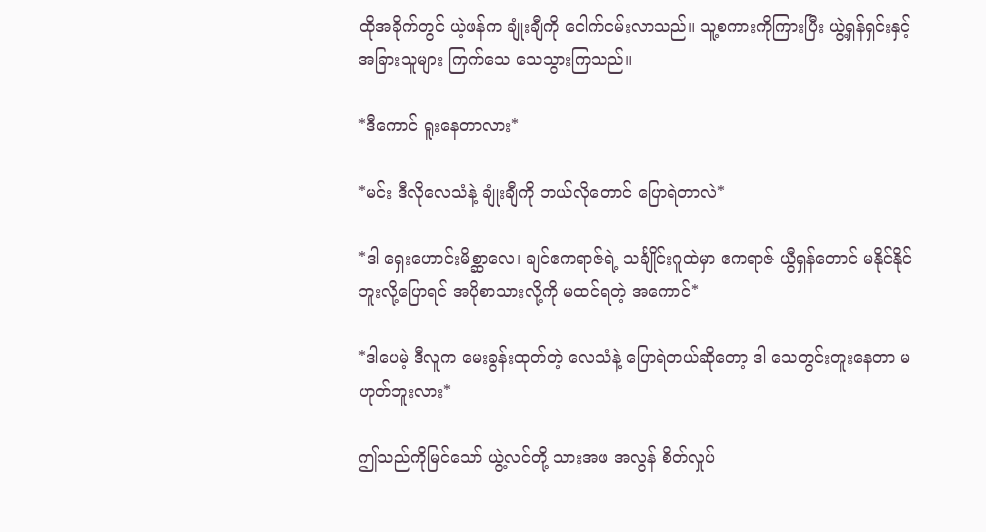ထိုအခိုက်တွင် ယဲ့ဖန်က ချုံးချီကို ငေါက်ငမ်းလာသည်။ သူ့စကားကိုကြားပြီး ယွဲ့ရှန်ရှင်းနှင့် အခြားသူများ ကြက်သေ သေသွားကြသည်။

*ဒီကောင် ရူးနေတာလား*

*မင်း ဒီလိုလေသံနဲ့ ချုံးချီကို ဘယ်လိုတောင် ပြောရဲတာလဲ*

*ဒါ ရှေးဟောင်းမိစ္ဆာလေ၊ ချင်ဧကရာဇ်ရဲ့ သင်္ချိုင်းဂူထဲမှာ ဧကရာဇ် ယွီရှန်တောင် မနိုင်နိုင်ဘူးလို့ပြောရင် အပိုစာသားလို့ကို မထင်ရတဲ့ အကောင်*

*ဒါပေမဲ့ ဒီလူက မေးခွန်းထုတ်တဲ့ လေသံနဲ့ ပြောရဲတယ်ဆိုတော့ ဒါ သေတွင်းတူးနေတာ မဟုတ်ဘူးလား*

ဤသည်ကိုမြင်သော် ယွဲ့လင်တို့ သားအဖ အလွန် စိတ်လှုပ်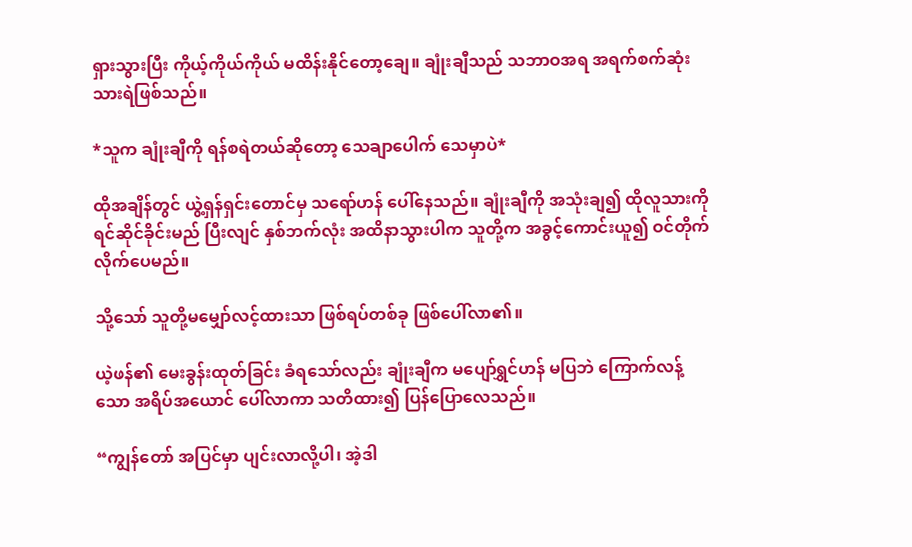ရှားသွားပြီး ကိုယ့်ကိုယ်ကိုယ် မထိန်းနိုင်တော့ချေ။ ချုံးချီသည် သဘာဝအရ အရက်စက်ဆုံး သားရဲဖြစ်သည်။

*သူက ချုံးချီကို ရန်စရဲတယ်ဆိုတော့ သေချာပေါက် သေမှာပဲ*

ထိုအချိန်တွင် ယွဲ့ရှန်ရှင်းတောင်မှ သရော်ဟန် ပေါ်နေသည်။ ချုံးချီကို အသုံးချ၍ ထိုလူသားကို ရင်ဆိုင်ခိုင်းမည် ပြီးလျင် နှစ်ဘက်လုံး အထိနာသွားပါက သူတို့က အခွင့်ကောင်းယူ၍ ဝင်တိုက်လိုက်ပေမည်။

သို့သော် သူတို့မမျှော်လင့်ထားသာ ဖြစ်ရပ်တစ်ခု ဖြစ်ပေါ်လာ၏။

ယဲ့ဖန်၏ မေးခွန်းထုတ်ခြင်း ခံရသော်လည်း ချုံးချီက မပျော်ရွှင်ဟန် မပြဘဲ ကြောက်လန့်သော အရိပ်အယောင် ပေါ်လာကာ သတိထား၍ ပြန်ပြောလေသည်။

“ကျွန်တော် အပြင်မှာ ပျင်းလာလို့ပါ၊ အဲ့ဒါ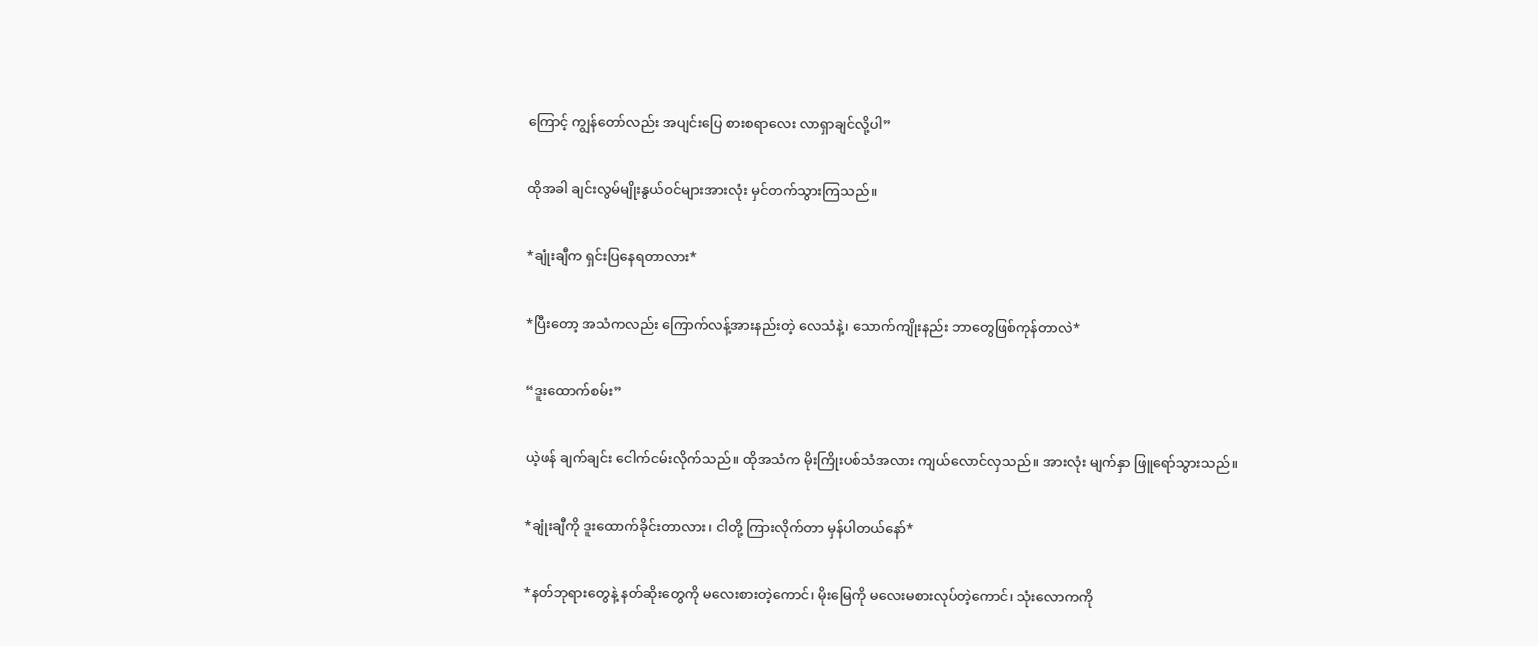ကြောင့် ကျွန်တော်လည်း အပျင်းပြေ စားစရာလေး လာရှာချင်လို့ပါ”

ထိုအခါ ချင်းလွမ်မျိုးနွယ်ဝင်များအားလုံး မှင်တက်သွားကြသည်။

*ချုံးချီက ရှင်းပြနေရတာလား*

*ပြီးတော့ အသံကလည်း ကြောက်လန့်အားနည်းတဲ့ လေသံနဲ့၊ သောက်ကျိုးနည်း ဘာတွေဖြစ်ကုန်တာလဲ*

“ဒူးထောက်စမ်း”

ယဲ့ဖန် ချက်ချင်း ငေါက်ငမ်းလိုက်သည်။ ထိုအသံက မိုးကြိုးပစ်သံအလား ကျယ်လောင်လှသည်။ အားလုံး မျက်နှာ ဖြူရော်သွားသည်။

*ချုံးချီကို ဒူးထောက်ခိုင်းတာလား၊ ငါတို့ ကြားလိုက်တာ မှန်ပါတယ်နော်*

*နတ်ဘုရားတွေနဲ့ နတ်ဆိုးတွေကို မလေးစားတဲ့ကောင်၊ မိုးမြေကို မလေးမစားလုပ်တဲ့ကောင်၊ သုံးလောကကို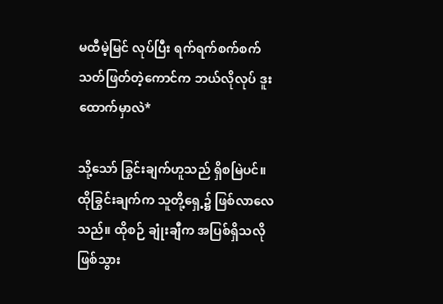မထီမဲ့မြင် လုပ်ပြီး ရက်ရက်စက်စက် သတ်ဖြတ်တဲ့ကောင်က ဘယ်လိုလုပ် ဒူးထောက်မှာလဲ*

သို့သော် ခြွင်းချက်ဟူသည် ရှိစမြဲပင်။ ထိုခြွင်းချက်က သူတို့ရှေ့၌ ဖြစ်လာလေသည်။ ထိုစဉ် ချုံးချီက အပြစ်ရှိသလို ဖြစ်သွား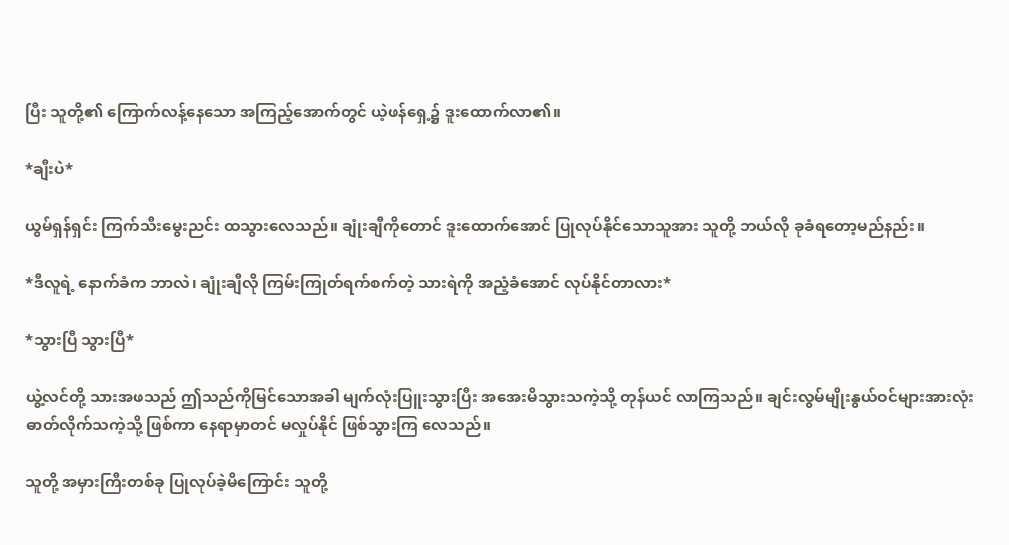ပြီး သူတို့၏ ကြောက်လန့်နေသော အကြည့်အောက်တွင် ယဲ့ဖန်ရှေ့၌ ဒူးထောက်လာ၏။

*ချီးပဲ*

ယွမ်ရှန်ရှင်း ကြက်သီးမွေးညင်း ထသွားလေသည်။ ချုံးချီကိုတောင် ဒူးထောက်အောင် ပြုလုပ်နိုင်သောသူအား သူတို့ ဘယ်လို ခုခံရတော့မည်နည်း။

*ဒီလူရဲ့ နောက်ခံက ဘာလဲ၊ ချုံးချီလို ကြမ်းကြုတ်ရက်စက်တဲ့ သားရဲကို အညံ့ခံအောင် လုပ်နိုင်တာလား*

*သွားပြီ သွားပြီ*

ယွဲ့လင်တို့ သားအဖသည် ဤသည်ကိုမြင်သောအခါ မျက်လုံးပြူးသွားပြီး အအေးမိသွားသကဲ့သို့ တုန်ယင် လာကြသည်။ ချင်းလွမ်မျိုးနွယ်ဝင်များအားလုံး ဓာတ်လိုက်သကဲ့သို့ ဖြစ်ကာ နေရာမှာတင် မလှုပ်နိုင် ဖြစ်သွားကြ လေသည်။

သူတို့ အမှားကြီးတစ်ခု ပြုလုပ်ခဲ့မိကြောင်း သူတို့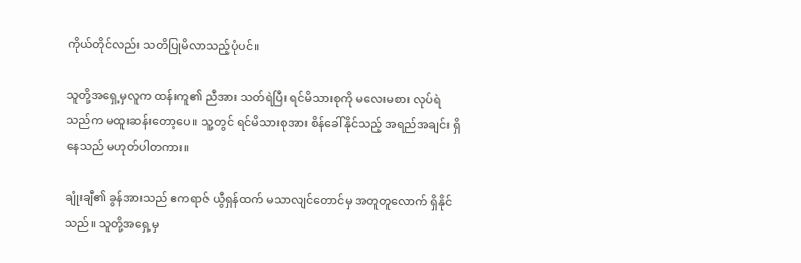ကိုယ်တိုင်လည်း သတိပြုမိလာသည့်ပုံပင်။

သူတို့အရှေ့မှလူက ထန်းကူ၏ ညီအား သတ်ရဲပြီး ရင်မိသားစုကို မလေးမစား လုပ်ရဲသည်က မထူးဆန်းတော့ပေ။ သူ့တွင် ရင်မိသားစုအား စိန်ခေါ်နိုင်သည့် အရည်အချင်း ရှိနေသည် မဟုတ်ပါတကား။

ချုံးချီ၏ ခွန်အားသည် ဧကရာဇ် ယွီရှန်ထက် မသာလျင်တောင်မှ အတူတူလောက် ရှိနိုင်သည်။ သူတို့အရှေ့မှ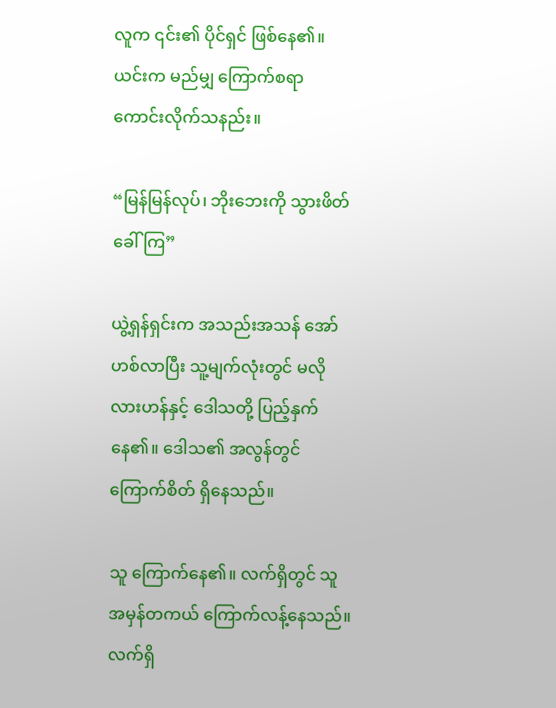လူက ၎င်း၏ ပိုင်ရှင် ဖြစ်နေ၏။ ယင်းက မည်မျှ ကြောက်စရာ ကောင်းလိုက်သနည်း။

“မြန်မြန်လုပ်၊ ဘိုးဘေးကို သွားဖိတ်ခေါ်ကြ”

ယွဲ့ရှန်ရှင်းက အသည်းအသန် အော်ဟစ်လာပြီး သူ့မျက်လုံးတွင် မလိုလားဟန်နှင့် ဒေါသတို့ ပြည့်နှက်နေ၏။ ဒေါသ၏ အလွန်တွင် ကြောက်စိတ် ရှိနေသည်။

သူ ကြောက်နေ၏။ လက်ရှိတွင် သူ အမှန်တကယ် ကြောက်လန့်နေသည်။ လက်ရှိ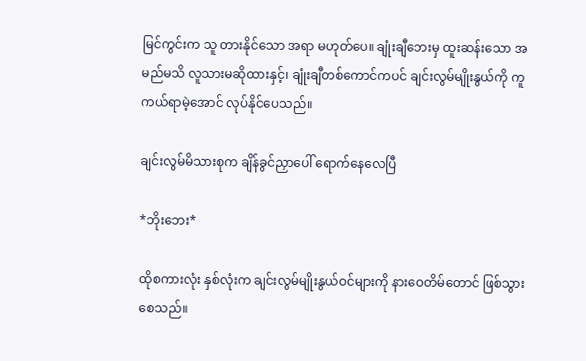မြင်ကွင်းက သူ တားနိုင်သော အရာ မဟုတ်ပေ။ ချုံးချီဘေးမှ ထူးဆန်းသော အမည်မသိ လူသားမဆိုထားနှင့်၊ ချုံးချီတစ်ကောင်ကပင် ချင်းလွမ်မျိုးနွယ်ကို ကူကယ်ရာမဲ့အောင် လုပ်နိုင်ပေသည်။

ချင်းလွမ်မိသားစုက ချိန်ခွင်ညှာပေါ် ရောက်နေလေပြီ

*ဘိုးဘေး*

ထိုစကားလုံး နှစ်လုံးက ချင်းလွမ်မျိုးနွယ်ဝင်များကို နားဝေတိမ်တောင် ဖြစ်သွားစေသည်။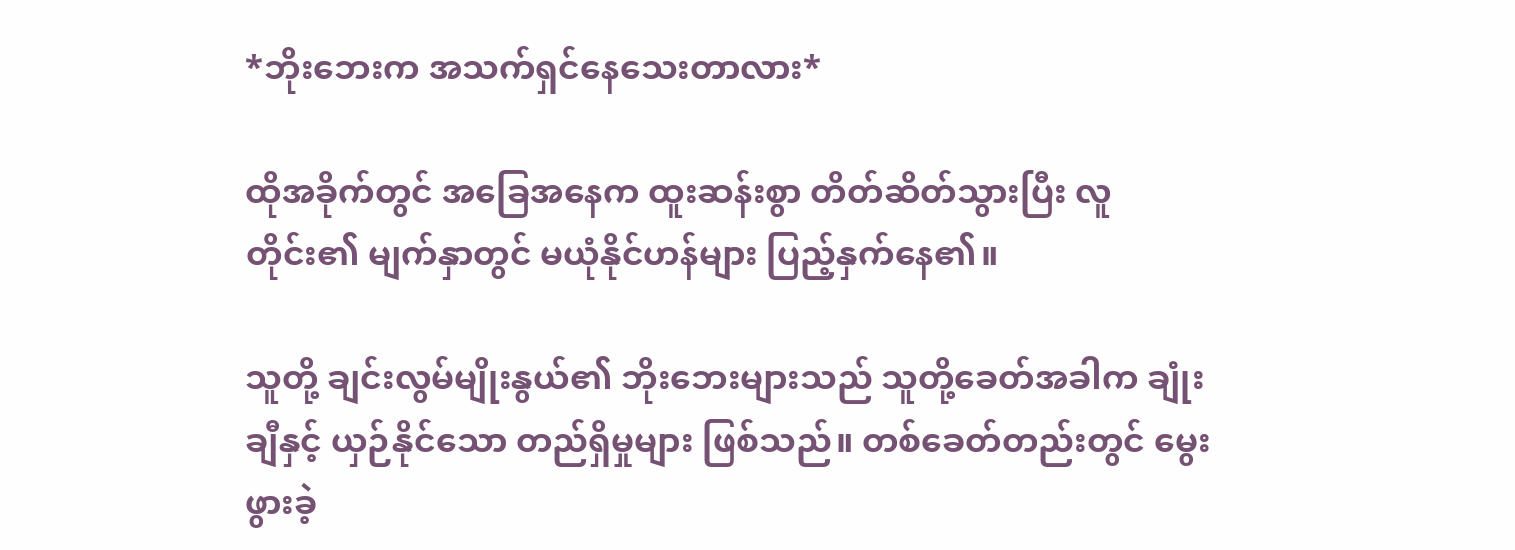*ဘိုးဘေးက အသက်ရှင်နေသေးတာလား*

ထိုအခိုက်တွင် အခြေအနေက ထူးဆန်းစွာ တိတ်ဆိတ်သွားပြီး လူတိုင်း၏ မျက်နှာတွင် မယုံနိုင်ဟန်များ ပြည့်နှက်နေ၏။

သူတို့ ချင်းလွမ်မျိုးနွယ်၏ ဘိုးဘေးများသည် သူတို့ခေတ်အခါက ချုံးချီနှင့် ယှဉ်နိုင်သော တည်ရှိမှုများ ဖြစ်သည်။ တစ်ခေတ်တည်းတွင် မွေးဖွားခဲ့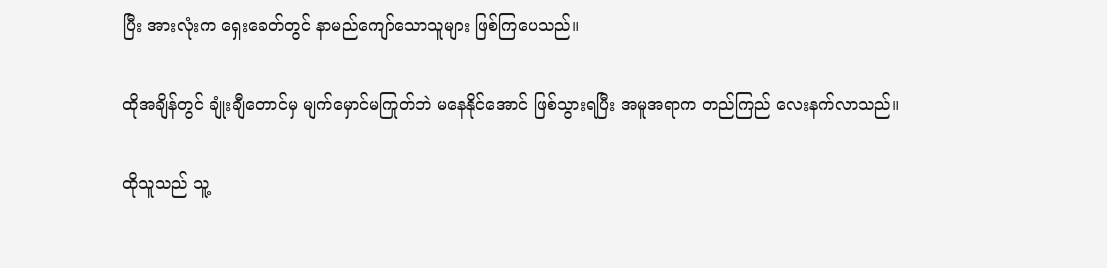ပြီး အားလုံးက ရှေးခေတ်တွင် နာမည်ကျော်သောသူများ ဖြစ်ကြပေသည်။

ထိုအချိန်တွင် ချုံးချီတောင်မှ မျက်မှောင်မကြုတ်ဘဲ မနေနိုင်အောင် ဖြစ်သွားရပြီး အမူအရာက တည်ကြည် လေးနက်လာသည်။

ထိုသူသည် သူ့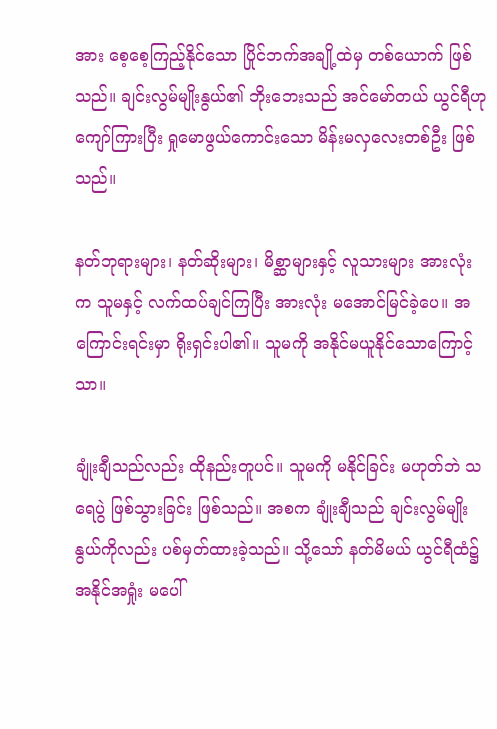အား စေ့စေ့ကြည့်နိုင်သော ပြိုင်ဘက်အချို့ထဲမှ တစ်ယောက် ဖြစ်သည်။ ချင်းလွမ်မျိုးနွယ်၏ ဘိုးဘေးသည် အင်မော်တယ် ယွင်ရီဟု ကျော်ကြားပြီး ရှုမောဖွယ်ကောင်းသော မိန်းမလှလေးတစ်ဦး ဖြစ်သည်။

နတ်ဘုရားများ၊ နတ်ဆိုးများ၊ မိစ္ဆာများနှင့် လူသားများ အားလုံးက သူမနှင့် လက်ထပ်ချင်ကြပြီး အားလုံး မအောင်မြင်ခဲ့ပေ။ အကြောင်းရင်းမှာ ရိုးရှင်းပါ၏။ သူမကို အနိုင်မယူနိုင်သောကြောင့်သာ။

ချုံးချီသည်လည်း ထိုနည်းတူပင်။ သူမကို မနိုင်ခြင်း မဟုတ်ဘဲ သရေပွဲ ဖြစ်သွားခြင်း ဖြစ်သည်။ အစက ချုံးချီသည် ချင်းလွမ်မျိုးနွယ်ကိုလည်း ပစ်မှတ်ထားခဲ့သည်။ သို့သော် နတ်မိမယ် ယွင်ရီထံ၌ အနိုင်အရှုံး မပေါ်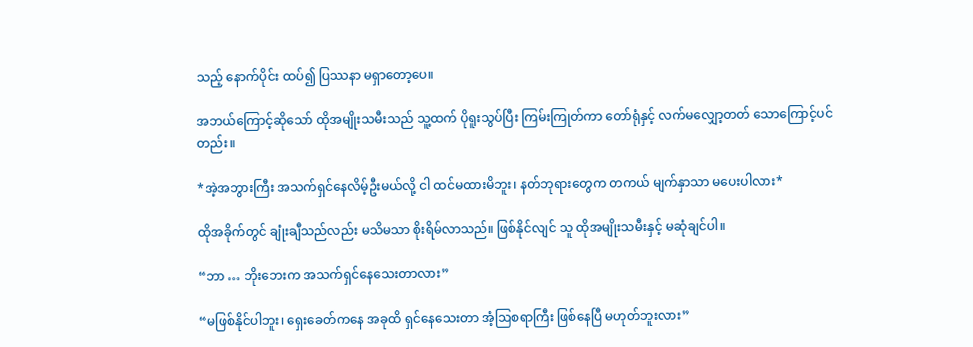သည့် နောက်ပိုင်း ထပ်၍ ပြဿနာ မရှာတော့ပေ။

အဘယ်ကြောင့်ဆိုသော် ထိုအမျိုးသမီးသည် သူ့ထက် ပိုရူးသွပ်ပြီး ကြမ်းကြုတ်ကာ တော်ရုံနှင့် လက်မလျှော့တတ် သောကြောင့်ပင်တည်း။

*အဲ့အဘွားကြီး အသက်ရှင်နေလိမ့်ဦးမယ်လို့ ငါ ထင်မထားမိဘူး၊ နတ်ဘုရားတွေက တကယ် မျက်နှာသာ မပေးပါလား*

ထိုအခိုက်တွင် ချုံးချီသည်လည်း မသိမသာ စိုးရိမ်လာသည်။ ဖြစ်နိုင်လျင် သူ ထိုအမျိုးသမီးနှင့် မဆုံချင်ပါ။

“ဘာ … ဘိုးဘေးက အသက်ရှင်နေသေးတာလား”

“မဖြစ်နိုင်ပါဘူး၊ ရှေးခေတ်ကနေ အခုထိ ရှင်နေသေးတာ အံ့ဩစရာကြီး ဖြစ်နေပြီ မဟုတ်ဘူးလား”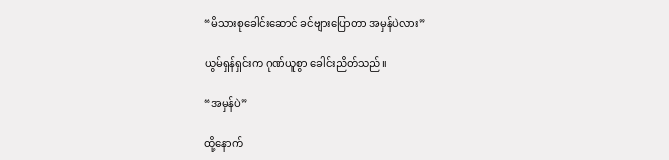“မိသားစုခေါင်းဆောင် ခင်ဗျားပြောတာ အမှန်ပဲလား”

ယွမ်ရှန်ရှင်းက ဂုဏ်ယူစွာ ခေါင်းညိတ်သည်။

“အမှန်ပဲ”

ထို့နောက်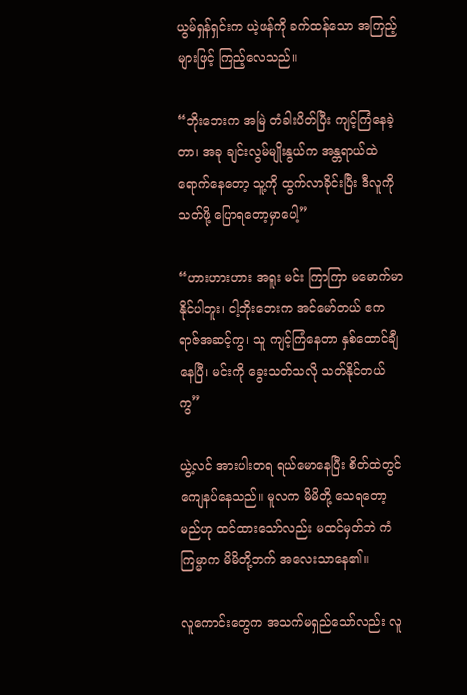ယွမ်ရှန်ရှင်းက ယဲ့ဖန်ကို ခက်ထန်သော အကြည့်များဖြင့် ကြည့်လေသည်။

“ဘိုးဘေးက အမြဲ တံခါးပိတ်ပြီး ကျင့်ကြံနေခဲ့တာ၊ အခု ချင်းလွမ်မျိုးနွယ်က အန္တရာယ်ထဲ ရောက်နေတော့ သူ့ကို ထွက်လာခိုင်းပြီး ဒီလူကို သတ်ဖို့ ပြောရတော့မှာပေါ့”

“ဟားဟားဟား အရူး မင်း ကြာကြာ မမောက်မာနိုင်ပါဘူး၊ ငါ့ဘိုးဘေးက အင်မော်တယ် ဧကရာဇ်အဆင့်ကွ၊ သူ ကျင့်ကြံနေတာ နှစ်ထောင်ချီနေပြီ၊ မင်းကို ခွေးသတ်သလို သတ်နိုင်တယ်ကွ”

ယွဲ့လင် အားပါးတရ ရယ်မောနေပြီး စိတ်ထဲတွင် ကျေနပ်နေသည်။ မူလက မိမိတို့ သေရတော့မည်ဟု ထင်ထားသော်လည်း မထင်မှတ်ဘဲ ကံကြမ္မာက မိမိတို့ဘက် အလေးသာနေ၏။

လူကောင်းတွေက အသက်မရှည်သော်လည်း လူ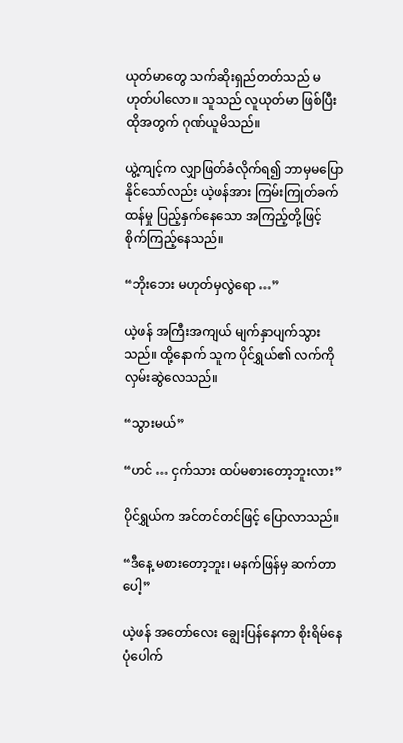ယုတ်မာတွေ သက်ဆိုးရှည်တတ်သည် မဟုတ်ပါလော။ သူသည် လူယုတ်မာ ဖြစ်ပြီး ထိုအတွက် ဂုဏ်ယူမိသည်။

ယွဲ့ကျင့်က လျှာဖြတ်ခံလိုက်ရ၍ ဘာမှမပြောနိုင်သော်လည်း ယဲ့ဖန်အား ကြမ်းကြုတ်ခက်ထန်မှု ပြည့်နှက်နေသော အကြည့်တို့ဖြင့် စိုက်ကြည့်နေသည်။

“ဘိုးဘေး မဟုတ်မှလွဲရော …”

ယဲ့ဖန် အကြီးအကျယ် မျက်နှာပျက်သွားသည်။ ထို့နောက် သူက ပိုင်ရွှယ်၏ လက်ကို လှမ်းဆွဲလေသည်။

“သွားမယ်”

“ဟင် … ငှက်သား ထပ်မစားတော့ဘူးလား”

ပိုင်ရွှယ်က အင်တင်တင်ဖြင့် ပြောလာသည်။

“ဒီနေ့ မစားတော့ဘူး၊ မနက်ဖြန်မှ ဆက်တာပေါ့”

ယဲ့ဖန် အတော်လေး ချွေးပြန်နေကာ စိုးရိမ်နေပုံပေါက်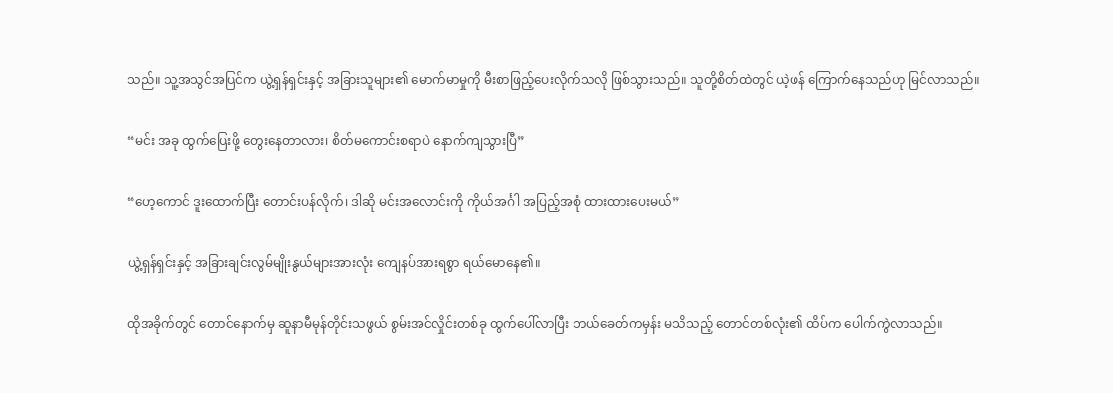သည်။ သူ့အသွင်အပြင်က ယွဲ့ရှန်ရှင်းနှင့် အခြားသူများ၏ မောက်မာမှုကို မီးစာဖြည့်ပေးလိုက်သလို ဖြစ်သွားသည်။ သူတို့စိတ်ထဲတွင် ယဲ့ဖန် ကြောက်နေသည်ဟု မြင်လာသည်။

“မင်း အခု ထွက်ပြေးဖို့ တွေးနေတာလား၊ စိတ်မကောင်းစရာပဲ နောက်ကျသွားပြီ”

“ဟေ့ကောင် ဒူးထောက်ပြီး တောင်းပန်လိုက်၊ ဒါဆို မင်းအလောင်းကို ကိုယ်အင်္ဂါ အပြည့်အစုံ ထားထားပေးမယ်”

ယွဲ့ရှန်ရှင်းနှင့် အခြားချင်းလွမ်မျိုးနွယ်များအားလုံး ကျေနပ်အားရစွာ ရယ်မောနေ၏။

ထိုအခိုက်တွင် တောင်နောက်မှ ဆူနာမီမုန်တိုင်းသဖွယ် စွမ်းအင်လှိုင်းတစ်ခု ထွက်ပေါ်လာပြီး ဘယ်ခေတ်ကမှန်း မသိသည့် တောင်တစ်လုံး၏ ထိပ်က ပေါက်ကွဲလာသည်။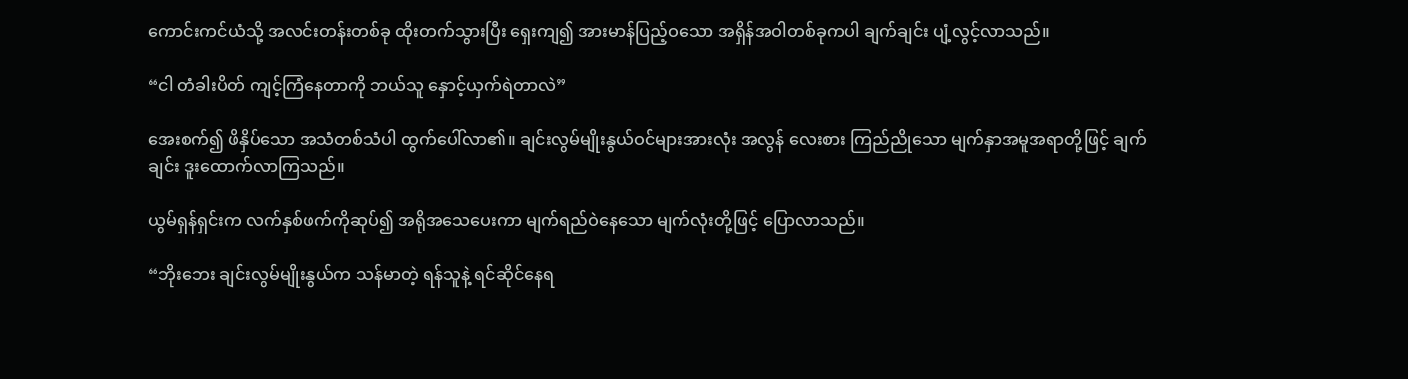ကောင်းကင်ယံသို့ အလင်းတန်းတစ်ခု ထိုးတက်သွားပြီး ရှေးကျ၍ အားမာန်ပြည့်ဝသော အရှိန်အဝါတစ်ခုကပါ ချက်ချင်း ပျံ့လွင့်လာသည်။

“ငါ တံခါးပိတ် ကျင့်ကြံနေတာကို ဘယ်သူ နှောင့်ယှက်ရဲတာလဲ”

အေးစက်၍ ဖိနှိပ်သော အသံတစ်သံပါ ထွက်ပေါ်လာ၏။ ချင်းလွမ်မျိုးနွယ်ဝင်များအားလုံး အလွန် လေးစား ကြည်ညိုသော မျက်နှာအမူအရာတို့ဖြင့် ချက်ချင်း ဒူးထောက်လာကြသည်။

ယွမ်ရှန်ရှင်းက လက်နှစ်ဖက်ကိုဆုပ်၍ အရိုအသေပေးကာ မျက်ရည်ဝဲနေသော မျက်လုံးတို့ဖြင့် ပြောလာသည်။

“ဘိုးဘေး ချင်းလွမ်မျိုးနွယ်က သန်မာတဲ့ ရန်သူနဲ့ ရင်ဆိုင်နေရ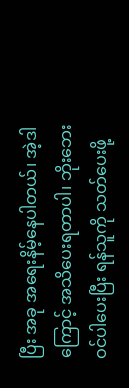ပြီး အခု အရေးနိမ့်နေပါတယ်၊ အဲ့ဒါကြောင့် အသိပေးရတာပါ၊ ဘိုးဘေး ဝင်ပါပေးပြီး ရန်သူကို သတ်ပေးဖို့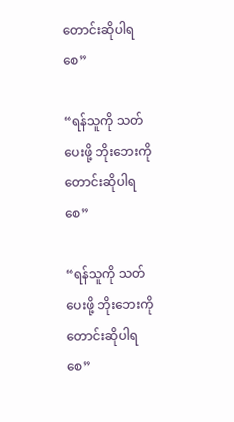တောင်းဆိုပါရစေ”

“ရန်သူကို သတ်ပေးဖို့ ဘိုးဘေးကို တောင်းဆိုပါရစေ”

“ရန်သူကို သတ်ပေးဖို့ ဘိုးဘေးကို တောင်းဆိုပါရစေ”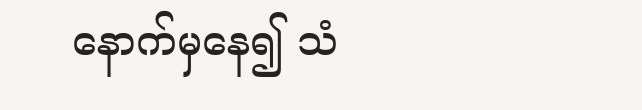နောက်မှနေ၍ သံ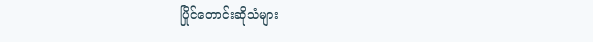ပြိုင်တောင်းဆိုသံများ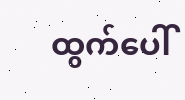ထွက်ပေါ်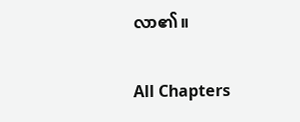လာ၏။

All Chapters